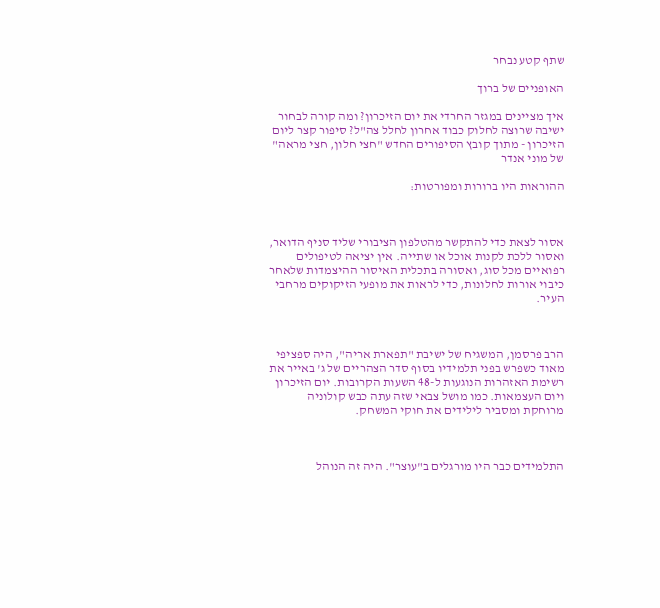שתף קטע נבחר

האופניים של ברוך

איך מציינים במגזר החרדי את יום הזיכרון? ומה קורה לבחור ישיבה שרוצה לחלוק כבוד אחרון לחלל צה"ל? סיפור קצר ליום הזיכרון - מתוך קובץ הסיפורים החדש "חצי חלון, חצי מראה" של מוני אנדר

ההוראות היו ברורות ומפורטות:



אסור לצאת כדי להתקשר מהטלפון הציבורי שליד סניף הדואר, ואסור ללכת לקנות אוכל או שתייה. אין יציאה לטיפולים רפואיים מכל סוג, ואסורה בתכלית האיסור ההיצמדות שלאחר כיבוי אורות לחלונות, כדי לראות את מופעי הזיקוקים מרחבי העיר.



הרב פרסמן, המשגיח של ישיבת "תפארת אריה", היה ספציפי מאוד כשפרש בפני תלמידיו בסוף סדר הצהריים של ג' באייר את רשימת האזהרות הנוגעות ל-48 השעות הקרובות. יום הזיכרון ויום העצמאות. כמו מושל צבאי שזה עתה כבש קולוניה מרוחקת ומסביר לילידים את חוקי המשחק.



התלמידים כבר היו מורגלים ב"עוצר". היה זה הנוהל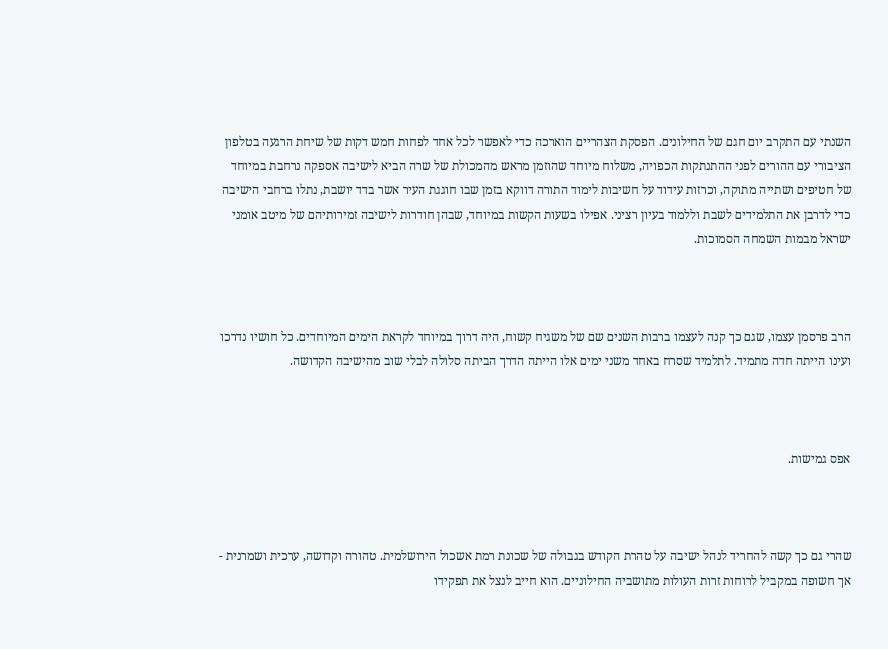השנתי עם התקרב יום חגם של החילונים. הפסקת הצהריים הוארכה כדי לאפשר לכל אחד לפחות חמש דקות של שיחת הרגעה בטלפון הציבורי עם ההורים לפני ההתנתקות הכפויה, משלוח מיוחד שהוזמן מראש מהמכולת של שרה הביא לישיבה אספקה נרחבת במיוחד של חטיפים ושתייה מתוקה, וכרזות עידוד על חשיבות לימוד התורה דווקא בזמן שבו חוגגת העיר אשר בדד יושבת, נתלו ברחבי הישיבה כדי לדרבן את התלמידים לשבת וללמוד בעיון רציני. אפילו בשעות הקשות במיוחד, שבהן חודרות לישיבה זמירותיהם של מיטב אומני ישראל מבמות השמחה הסמוכות.



הרב פרסמן עצמו, שגם כך קנה לעצמו ברבות השנים שם של משגיח קשוח, היה דרוך במיוחד לקראת הימים המיוחדים. כל חושיו נדרכו ועינו הייתה חדה מתמיד. לתלמיד שסרח באחד משני ימים אלו הייתה הדרך הביתה סלולה לבלי שוב מהישיבה הקדושה.



אפס גמישות.



שהרי גם כך קשה להחריד לנהל ישיבה על טהרת הקודש בגבולה של שכונת רמת אשכול הירושלמית. טהורה וקדושה, ערכית ושמרנית - אך חשופה במקביל לרוחות זרות העולות מתושביה החילוניים. הוא חייב לנצל את תפקידו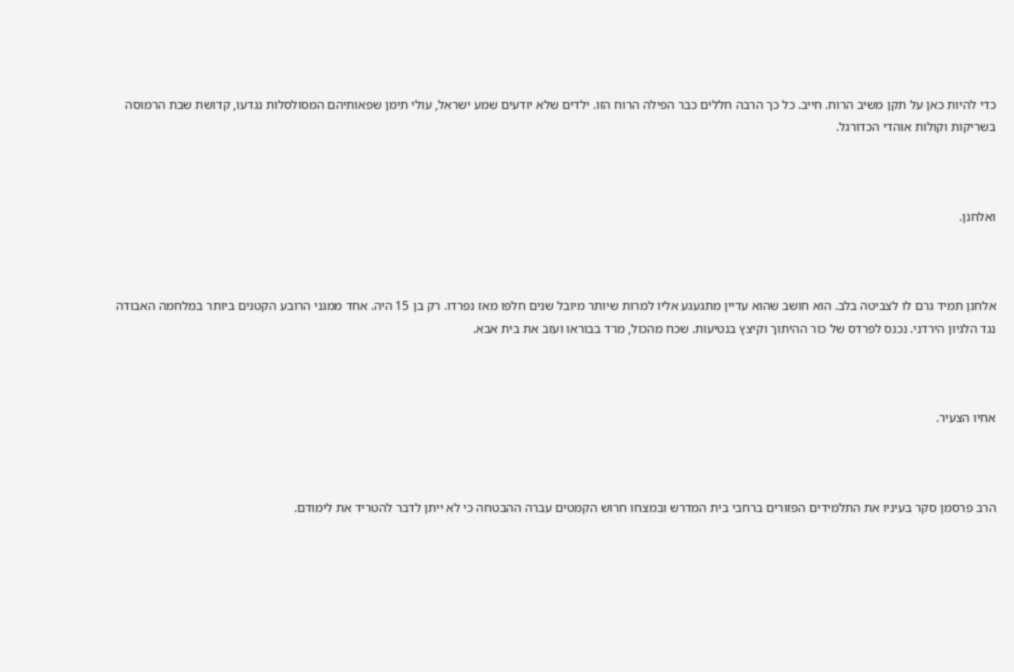כדי להיות כאן על תקן משיב הרוח. חייב. כל כך הרבה חללים כבר הפילה הרוח הזו. ילדים שלא יודעים שמע ישראל, עולי תימן שפאותיהם המסולסלות נגדעו, קדושת שבת הרמוסה בשריקות וקולות אוהדי הכדורגל.



ואלחנן.



אלחנן תמיד גרם לו לצביטה בלב. הוא חושב שהוא עדיין מתגעגע אליו למרות שיותר מיובל שנים חלפו מאז נפרדו. רק בן 15 היה. אחד ממגני הרובע הקטנים ביותר במלחמה האבודה נגד הלגיון הירדני. נכנס לפרדס של כור ההיתוך וקיצץ בנטיעות. שכח מהכול, מרד בבוראו ועזב את בית אבא.



אחיו הצעיר.



הרב פרסמן סקר בעיניו את התלמידים הפזורים ברחבי בית המדרש ובמצחו חרוש הקמטים עברה ההבטחה כי לא ייתן לדבר להטריד את לימודם.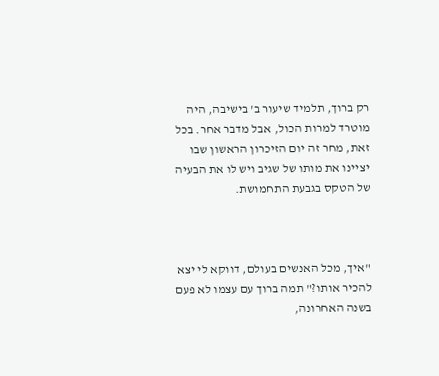רק ברוך, תלמיד שיעור ב' בישיבה, היה מוטרד למרות הכול, אבל מדבר אחר. בכל זאת, מחר זה יום הזיכרון הראשון שבו יציינו את מותו של שגיב ויש לו את הבעיה של הטקס בגבעת התחמושת.



"איך, מכל האנשים בעולם, דווקא לי יצא להכיר אותו?" תמה ברוך עם עצמו לא פעם בשנה האחרונה,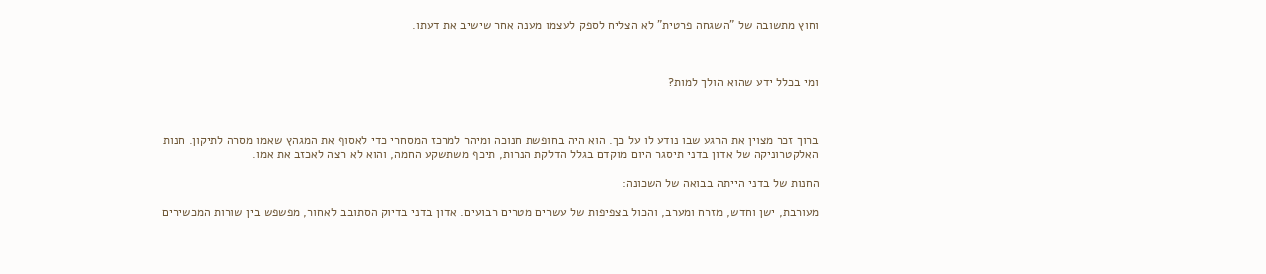וחוץ מתשובה של "השגחה פרטית" לא הצליח לספק לעצמו מענה אחר שישיב את דעתו.



ומי בכלל ידע שהוא הולך למות?



ברוך זכר מצוין את הרגע שבו נודע לו על כך. הוא היה בחופשת חנוכה ומיהר למרכז המסחרי כדי לאסוף את המגהץ שאמו מסרה לתיקון. חנות האלקטרוניקה של אדון בדני תיסגר היום מוקדם בגלל הדלקת הנרות, תיכף משתשקע החמה, והוא לא רצה לאכזב את אמו.

החנות של בדני הייתה בבואה של השכונה:

מעורבת, ישן וחדש, מזרח ומערב, והכול בצפיפות של עשרים מטרים רבועים. אדון בדני בדיוק הסתובב לאחור, מפשפש בין שורות המכשירים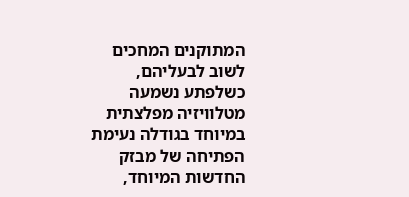המתוקנים המחכים לשוב לבעליהם, כשלפתע נשמעה מטלוויזיה מפלצתית במיוחד בגודלה נעימת הפתיחה של מבזק החדשות המיוחד,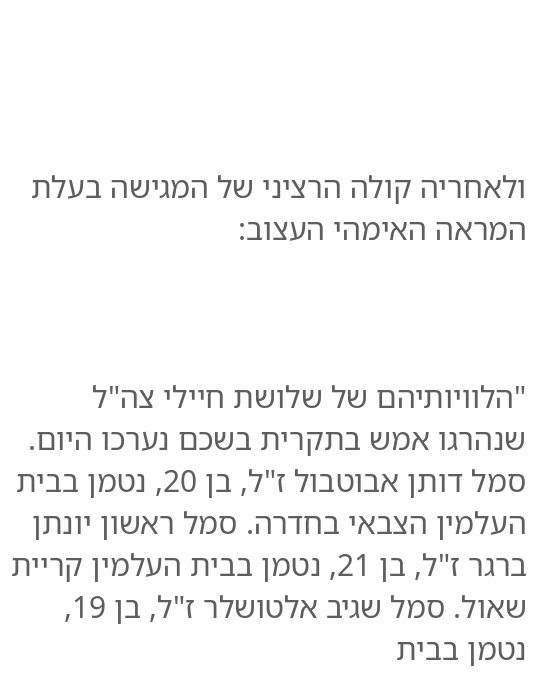ולאחריה קולה הרציני של המגישה בעלת המראה האימהי העצוב:



"הלוויותיהם של שלושת חיילי צה"ל שנהרגו אמש בתקרית בשכם נערכו היום. סמל דותן אבוטבול ז"ל, בן 20, נטמן בבית העלמין הצבאי בחדרה. סמל ראשון יונתן ברגר ז"ל, בן 21, נטמן בבית העלמין קריית שאול. סמל שגיב אלטושלר ז"ל, בן 19, נטמן בבית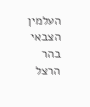העלמין הצבאי בהר הרצל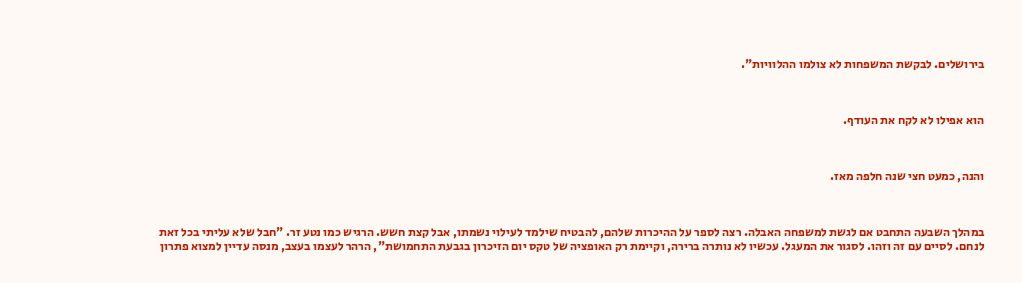בירושלים. לבקשת המשפחות לא צולמו ההלוויות".



הוא אפילו לא לקח את העודף.



והנה, כמעט חצי שנה חלפה מאז.



במהלך השבעה התחבט אם לגשת למשפחה האבלה. רצה לספר על ההיכרות שלהם, להבטיח שילמד לעילוי נשמתו, אבל קצת חשש. הרגיש כמו נטע זר. "חבל שלא עליתי בכל זאת לנחם. לסיים עם זה וזהו. לסגור את המעגל. עכשיו לא נותרה ברירה, וקיימת רק האופציה של טקס יום הזיכרון בגבעת התחמושת", הרהר לעצמו בעצב, מנסה עדיין למצוא פתרון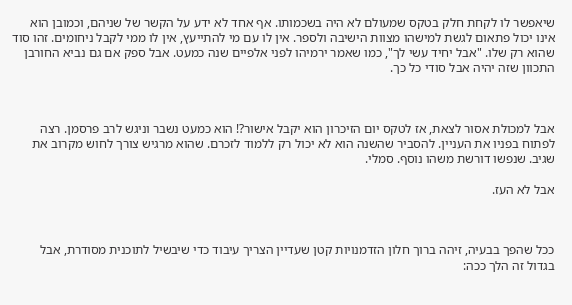שיאפשר לו לקחת חלק בטקס שמעולם לא היה בשכמותו. אף אחד לא ידע על הקשר של שניהם, וכמובן הוא אינו יכול פתאום לגשת למישהו מצוות הישיבה ולספר. אין לו עם מי להתייעץ, אין לו ממי לקבל ניחומים. זהו סוד שהוא רק שלו. "אבל יחיד עשי לך", כמו שאמר ירמיהו לפני אלפיים שנה כמעט. אבל ספק אם גם נביא החורבן התכוון שזה יהיה אבל סודי כל כך.



אבל למכולת אסור לצאת, אז לטקס יום הזיכרון הוא יקבל אישור?! הוא כמעט נשבר וניגש לרב פרסמן. רצה לפתוח בפניו את העניין. להסביר שהשנה הוא לא יכול רק ללמוד לזכרם. שהוא מרגיש צורך לחוש מקרוב את שגיב. שנפשו דורשת משהו נוסף. סמלי.

אבל לא העז.



ככל שהפך בבעיה, זיהה ברוך חלון הזדמנויות קטן שעדיין הצריך עיבוד כדי שיבשיל לתוכנית מסודרת, אבל בגדול זה הלך ככה: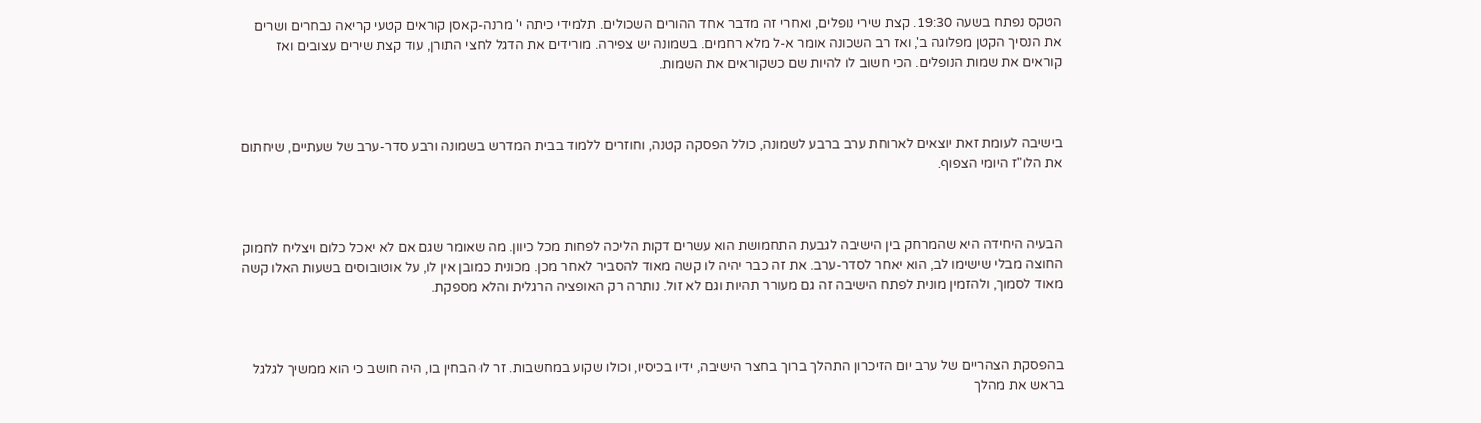הטקס נפתח בשעה 19:30. קצת שירי נופלים, ואחרי זה מדבר אחד ההורים השכולים. תלמידי כיתה י' מרנה-קאסן קוראים קטעי קריאה נבחרים ושרים את הנסיך הקטן מפלוגה ב', ואז רב השכונה אומר א-ל מלא רחמים. בשמונה יש צפירה. מורידים את הדגל לחצי התורן, עוד קצת שירים עצובים ואז קוראים את שמות הנופלים. הכי חשוב לו להיות שם כשקוראים את השמות.



בישיבה לעומת זאת יוצאים לארוחת ערב ברבע לשמונה, כולל הפסקה קטנה, וחוזרים ללמוד בבית המדרש בשמונה ורבע סדר-ערב של שעתיים, שיחתום את הלו"ז היומי הצפוף.



הבעיה היחידה היא שהמרחק בין הישיבה לגבעת התחמושת הוא עשרים דקות הליכה לפחות מכל כיוון. מה שאומר שגם אם לא יאכל כלום ויצליח לחמוק החוצה מבלי שישימו לב, הוא יאחר לסדר-ערב. את זה כבר יהיה לו קשה מאוד להסביר לאחר מכן. מכונית כמובן אין לו, על אוטובוסים בשעות האלו קשה מאוד לסמוך, ולהזמין מונית לפתח הישיבה זה גם מעורר תהיות וגם לא זול. נותרה רק האופציה הרגלית והלא מספקת.



בהפסקת הצהריים של ערב יום הזיכרון התהלך ברוך בחצר הישיבה, ידיו בכיסיו, וכולו שקוע במחשבות. זר לוּ הבחין בו, היה חושב כי הוא ממשיך לגלגל בראש את מהלך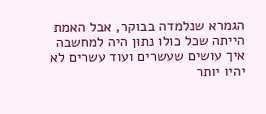הגמרא שנלמדה בבוקר, אבל האמת הייתה שכל כולו נתון היה למחשבה איך עושים שעשרים ועוד עשרים לא יהיו יותר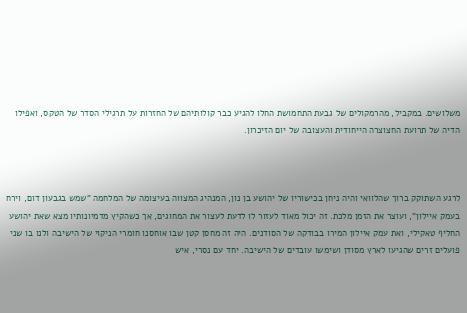משלושים. במקביל, מהרמקולים של גבעת התחמושת החלו להגיע כבר קולותיהם של החזרות על תרגילי הסדר של הטקס, ואפילו הדיה של תרועת החצוצרה הייחודית והעצובה של יום הזיכרון.



לרגע השתוקק ברוך שהלוואי והיה ניחן בכישוריו של יהושע בן נון, המנהיג המצווה בעיצומה של המלחמה "שמש בגבעון דום, וירח בעמק איילון", ועוצר את הזמן מלכת. זה יכול מאוד לעזור לו לדעת לעצור את המחוגים, אך כשהקיץ מדמיונותיו מצא שאת יהושע החליף טאקילי, ואת עמק איילון המירו בבודקה של הסודנים. היה זה מחסן קטן שבו אוחסנו חומרי הניקוי של הישיבה ולנו בו שני פועלים זרים שהגיעו לארץ מסודן ושימשו עובדים של הישיבה. יחד עם נסרי, איש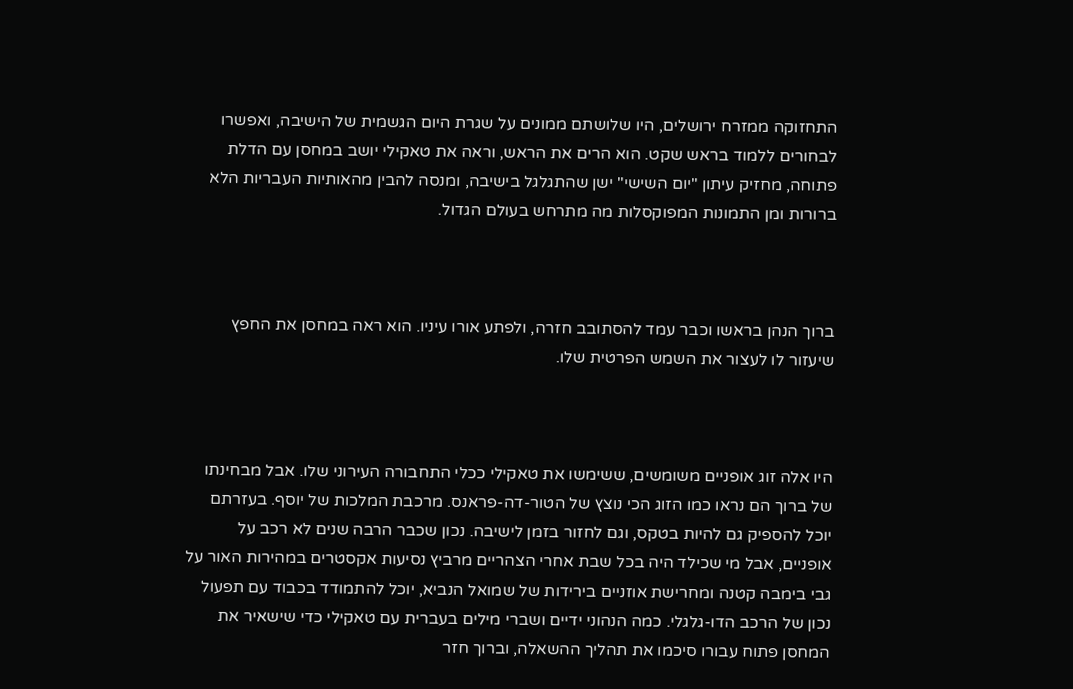התחזוקה ממזרח ירושלים, היו שלושתם ממונים על שגרת היום הגשמית של הישיבה, ואפשרו לבחורים ללמוד בראש שקט. הוא הרים את הראש, וראה את טאקילי יושב במחסן עם הדלת פתוחה, מחזיק עיתון "יום השישי" ישן שהתגלגל בישיבה, ומנסה להבין מהאותיות העבריות הלא ברורות ומן התמונות המפוקסלות מה מתרחש בעולם הגדול.



ברוך הנהן בראשו וכבר עמד להסתובב חזרה, ולפתע אורו עיניו. הוא ראה במחסן את החפץ שיעזור לו לעצור את השמש הפרטית שלו.



היו אלה זוג אופניים משומשים, ששימשו את טאקילי ככלי התחבורה העירוני שלו. אבל מבחינתו של ברוך הם נראו כמו הזוג הכי נוצץ של הטור-דה-פראנס. מרכבת המלכות של יוסף. בעזרתם יוכל להספיק גם להיות בטקס, וגם לחזור בזמן לישיבה. נכון שכבר הרבה שנים לא רכב על אופניים, אבל מי שכילד היה בכל שבת אחרי הצהריים מרביץ נסיעות אקסטרים במהירות האור על גבי בימבה קטנה ומחרישת אוזניים בירידות של שמואל הנביא, יוכל להתמודד בכבוד עם תפעול נכון של הרכב הדו-גלגלי. כמה הנהוני ידיים ושברי מילים בעברית עם טאקילי כדי שישאיר את המחסן פתוח עבורו סיכמו את תהליך ההשאלה, וברוך חזר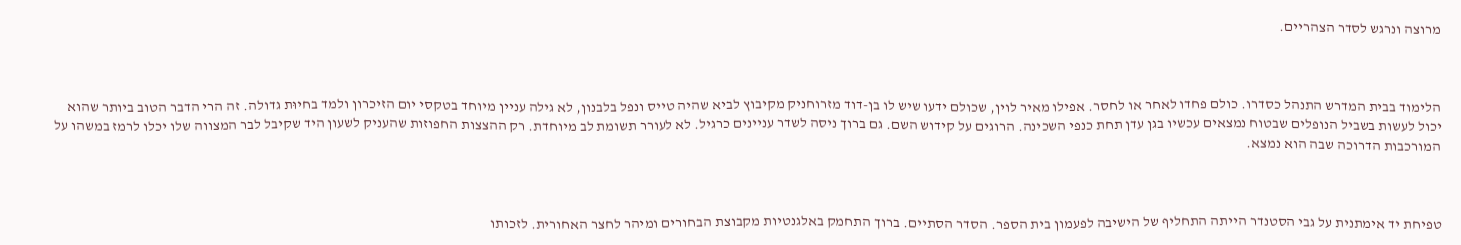מרוצה ונרגש לסדר הצהריים.



הלימוד בבית המדרש התנהל כסדרו. כולם פחדו לאחר או לחסר. אפילו מאיר לוין, שכולם ידעו שיש לו בן-דוד מזרוחניק מקיבוץ לביא שהיה טייס ונפל בלבנון, לא גילה עניין מיוחד בטקסי יום הזיכרון ולמד בחיוּת גדולה. זה הרי הדבר הטוב ביותר שהוא יכול לעשות בשביל הנופלים שבטוח נמצאים עכשיו בגן עדן תחת כנפי השכינה. הרוגים על קידוש השם. גם ברוך ניסה לשדר עניינים כרגיל. לא לעורר תשומת לב מיוחדת. רק ההצצות החפוזות שהעניק לשעון היד שקיבל לבר המצווה שלו יכלו לרמז במשהו על המורכבות הדרוכה שבה הוא נמצא.



טפיחת יד אימתנית על גבי הסטנדר הייתה התחליף של הישיבה לפעמון בית הספר. הסדר הסתיים. ברוך התחמק באלגנטיות מקבוצת הבחורים ומיהר לחצר האחורית. לזכותו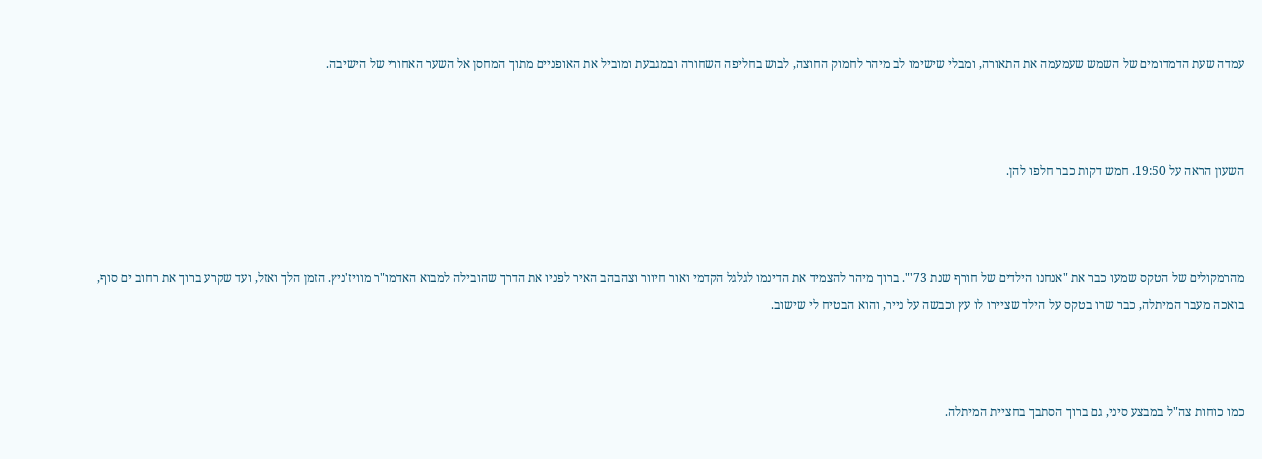עמדה שעת הדמדומים של השמש שעמעמה את התאורה, ומבלי שישימו לב מיהר לחמוק החוצה, לבוש בחליפה השחורה ובמגבעת ומוביל את האופניים מתוך המחסן אל השער האחורי של הישיבה.



השעון הראה על 19:50. חמש דקות כבר חלפו להן.



מהרמקולים של הטקס שמעו כבר את "אנחנו הילדים של חורף שנת 73'". ברוך מיהר להצמיד את הדינמו לגלגל הקדמי ואור חיוור וצהבהב האיר לפניו את הדרך שהובילה למבוא האדמו"ר מוויז'ניץ. הזמן הלך ואזל, ועד שקרע ברוך את רחוב ים סוף, בואכה מעבר המיתלה, כבר שרו בטקס על הילד שציירו לו עץ וכבשה על נייר, והוא הבטיח לי שישוב.



כמו כוחות צה"ל במבצע סיני, גם ברוך הסתבך בחציית המיתלה.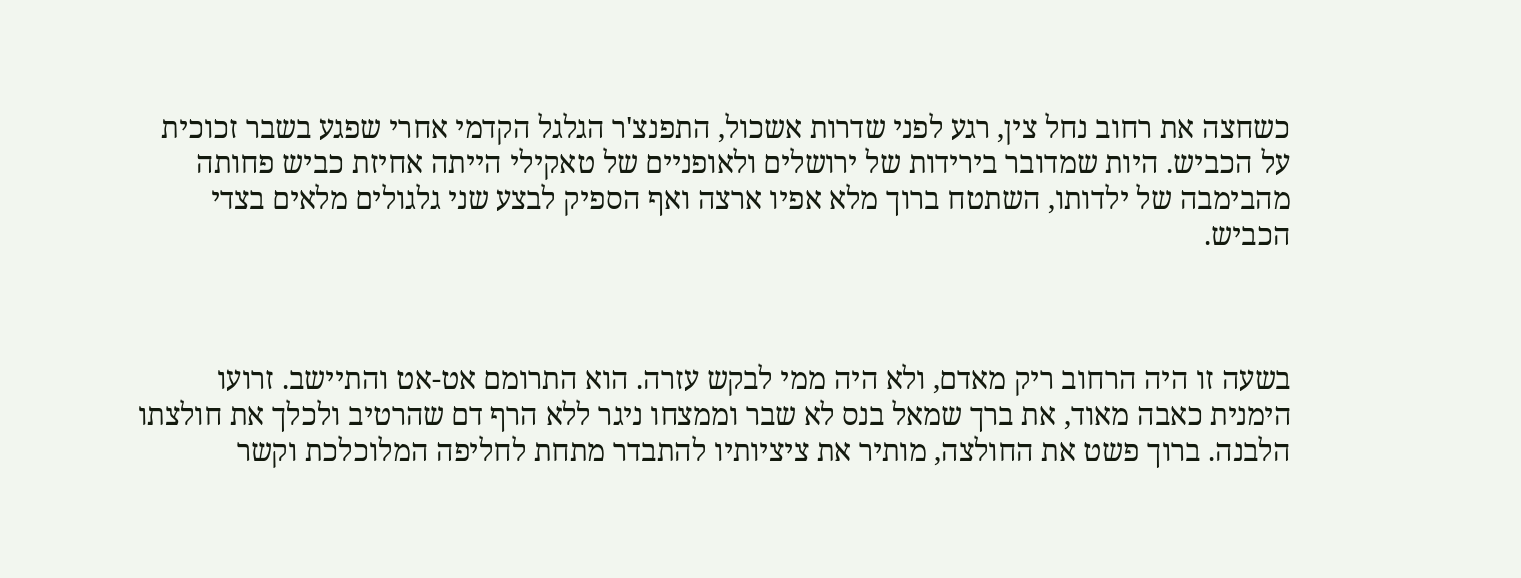כשחצה את רחוב נחל צין, רגע לפני שדרות אשכול, התפנצ'ר הגלגל הקדמי אחרי שפגע בשבר זכוכית על הכביש. היות שמדובר בירידות של ירושלים ולאופניים של טאקילי הייתה אחיזת כביש פחותה מהבימבה של ילדותו, השתטח ברוך מלא אפיו ארצה ואף הספיק לבצע שני גלגולים מלאים בצדי הכביש.



בשעה זו היה הרחוב ריק מאדם, ולא היה ממי לבקש עזרה. הוא התרומם אט-אט והתיישב. זרועו הימנית כאבה מאוד, את ברך שמאל בנס לא שבר וממצחו ניגר ללא הרף דם שהרטיב ולכלך את חולצתו הלבנה. ברוך פשט את החולצה, מותיר את ציציותיו להתבדר מתחת לחליפה המלוכלכת וקשר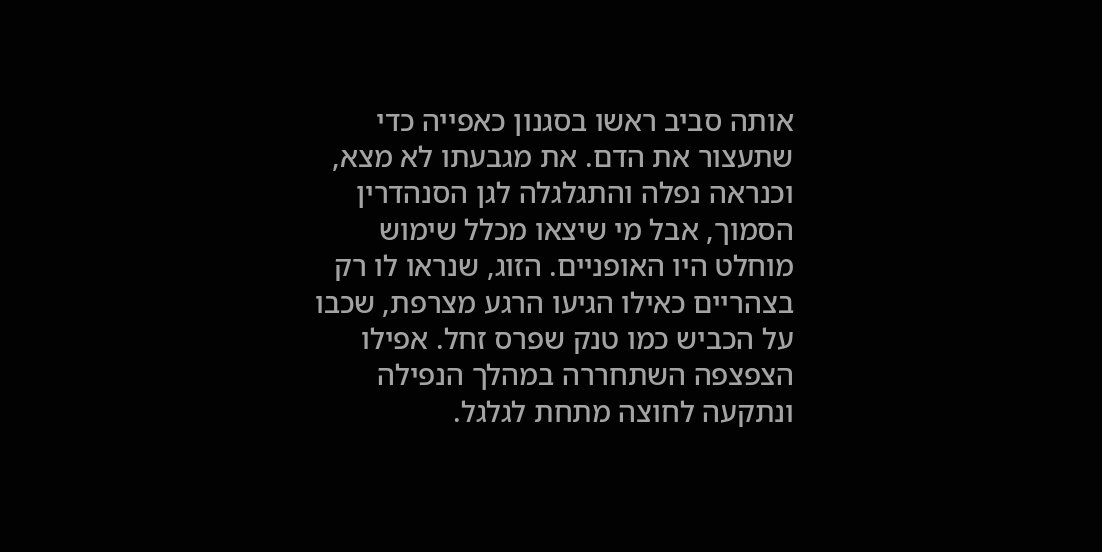אותה סביב ראשו בסגנון כאפייה כדי שתעצור את הדם. את מגבעתו לא מצא, וכנראה נפלה והתגלגלה לגן הסנהדרין הסמוך, אבל מי שיצאו מכלל שימוש מוחלט היו האופניים. הזוג, שנראו לו רק בצהריים כאילו הגיעו הרגע מצרפת, שכבו על הכביש כמו טנק שפרס זחל. אפילו הצפצפה השתחררה במהלך הנפילה ונתקעה לחוצה מתחת לגלגל.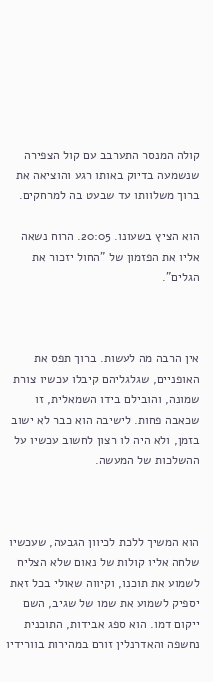קולה המנסר התערבב עם קול הצפירה שנשמעה בדיוק באותו רגע והוציאה את ברוך משלוותו עד שבעט בה למרחקים.

הוא הציץ בשעונו. 20:05. הרוח נשאה אליו את הפזמון של "החול יזכור את הגלים".



אין הרבה מה לעשות. ברוך תפס את האופניים, שגלגליהם קיבלו עכשיו צורת שמונה, והובילם בידו השמאלית, זו שכאבה פחות. לישיבה הוא כבר לא ישוב בזמן, ולא היה לו רצון לחשוב עכשיו על ההשלכות של המעשה.



הוא המשיך ללכת לכיוון הגבעה, שעכשיו שלחה אליו קולות של נאום שלא הצליח לשמוע את תוכנו, וקיווה שאולי בכל זאת יספיק לשמוע את שמו של שגיב, השם ייקום דמו. הוא ספג אבידות, התוכנית נחשפה והאדרנלין זורם במהירות בוורידיו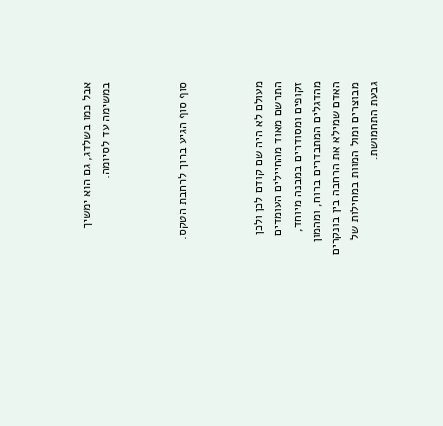אבל כמו בשלדג, גם הוא ימשיך במשימה עד לסיומה.



סוף סוף הגיע ברוך לרחבת הטקס.



מעולם לא היה שם קודם לכן ולכן התרשם מאוד מהחיילים העומדים זקופים ומסודרים במבנה מיוחד, מהדגלים המתבדרים ברוח, ומהמון האדם שמילא את הרחבה בין בונקרים מבוצרים ומול המוות במחילות של גבעת התחמושת.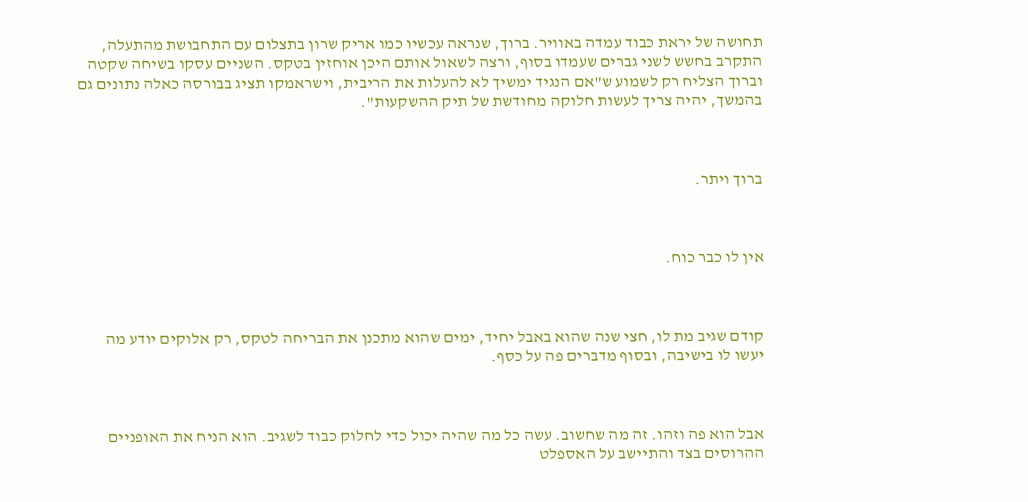תחושה של יראת כבוד עמדה באוויר. ברוך, שנראה עכשיו כמו אריק שרון בתצלום עם התחבושת מהתעלה, התקרב בחשש לשני גברים שעמדו בסוף, ורצה לשאול אותם היכן אוחזין בטקס. השניים עסקו בשיחה שקטה וברוך הצליח רק לשמוע ש"אם הנגיד ימשיך לא להעלות את הריבית, וישראמקו תציג בבורסה כאלה נתונים גם בהמשך, יהיה צריך לעשות חלוקה מחודשת של תיק ההשקעות".



ברוך ויתר.



אין לו כבר כוח.



קודם שגיב מת לו, חצי שנה שהוא באבל יחיד, ימים שהוא מתכנן את הבריחה לטקס, רק אלוקים יודע מה יעשו לו בישיבה, ובסוף מדברים פה על כסף.



אבל הוא פה וזהו. זה מה שחשוב. עשה כל מה שהיה יכול כדי לחלוק כבוד לשגיב. הוא הניח את האופניים ההרוסים בצד והתיישב על האספלט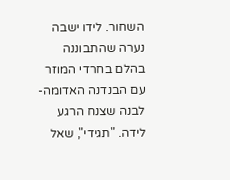השחור. לידו ישבה נערה שהתבוננה בהלם בחרדי המוזר עם הבנדנה האדומה-לבנה שצנח הרגע לידה. "תגידי", שאל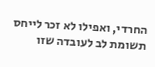החרדי, ואפילו לא זכר לייחס תשומת לב לעובדה שזו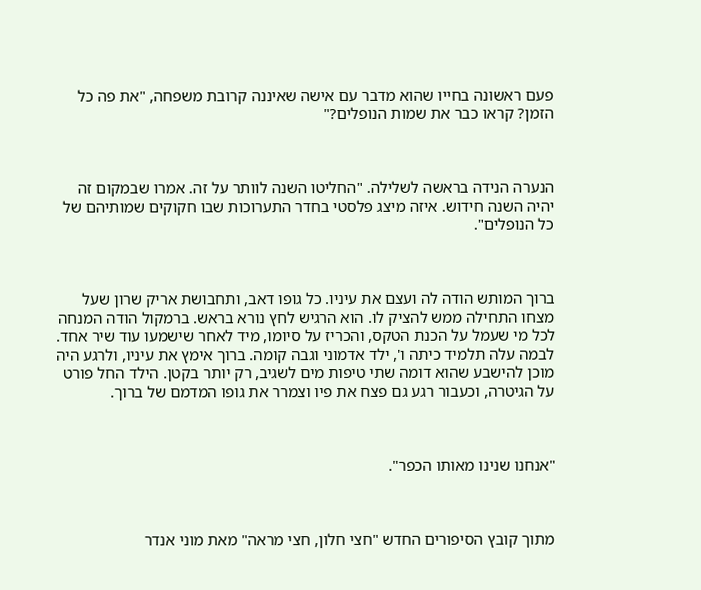פעם ראשונה בחייו שהוא מדבר עם אישה שאיננה קרובת משפחה, "את פה כל הזמן? קראו כבר את שמות הנופלים?"



הנערה הנידה בראשה לשלילה. "החליטו השנה לוותר על זה. אמרו שבמקום זה יהיה השנה חידוש. איזה מיצג פלסטי בחדר התערוכות שבו חקוקים שמותיהם של כל הנופלים".



ברוך המותש הודה לה ועצם את עיניו. כל גופו דאב, ותחבושת אריק שרון שעל מצחו התחילה ממש להציק לו. הוא הרגיש לחץ נורא בראש. ברמקול הודה המנחה לכל מי שעמל על הכנת הטקס, והכריז על סיומו, מיד לאחר שישמעו עוד שיר אחד. לבמה עלה תלמיד כיתה ו', ילד אדמוני וגבה קומה. ברוך אימץ את עיניו, ולרגע היה מוכן להישבע שהוא דומה שתי טיפות מים לשגיב, רק יותר בקטן. הילד החל פורט על הגיטרה, וכעבור רגע גם פצח את פיו וצמרר את גופו המדמם של ברוך.



"אנחנו שנינו מאותו הכפר".



מתוך קובץ הסיפורים החדש "חצי חלון, חצי מראה" מאת מוני אנדר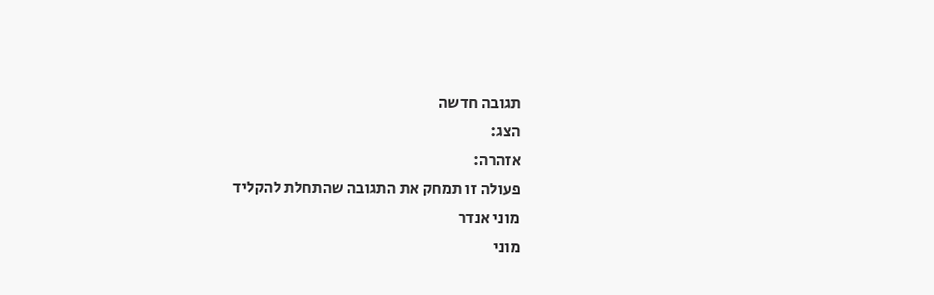תגובה חדשה
הצג:
אזהרה:
פעולה זו תמחק את התגובה שהתחלת להקליד
מוני אנדר
מוני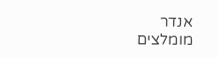אנדר
מומלצים